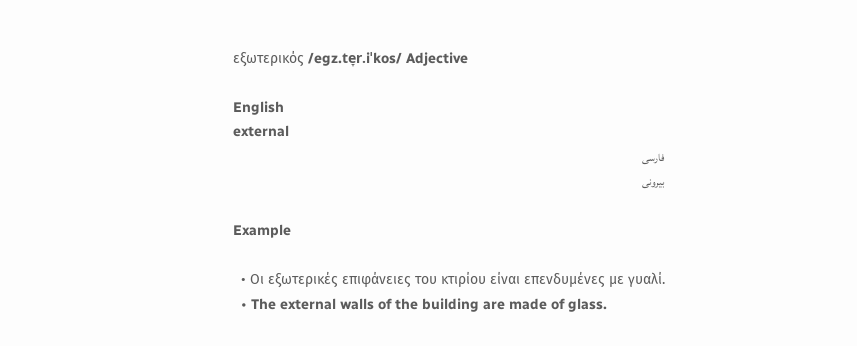εξωτερικός /eɡz.te̞r.iˈkos/ Adjective

English
external
فارسی
بیرونی

Example

  • Οι εξωτερικές επιφάνειες του κτιρίου είναι επενδυμένες με γυαλί.
  • The external walls of the building are made of glass.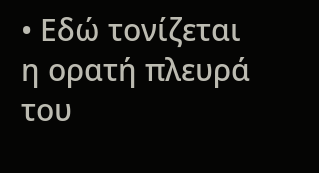• Εδώ τονίζεται η ορατή πλευρά του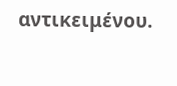αντικειμένου.